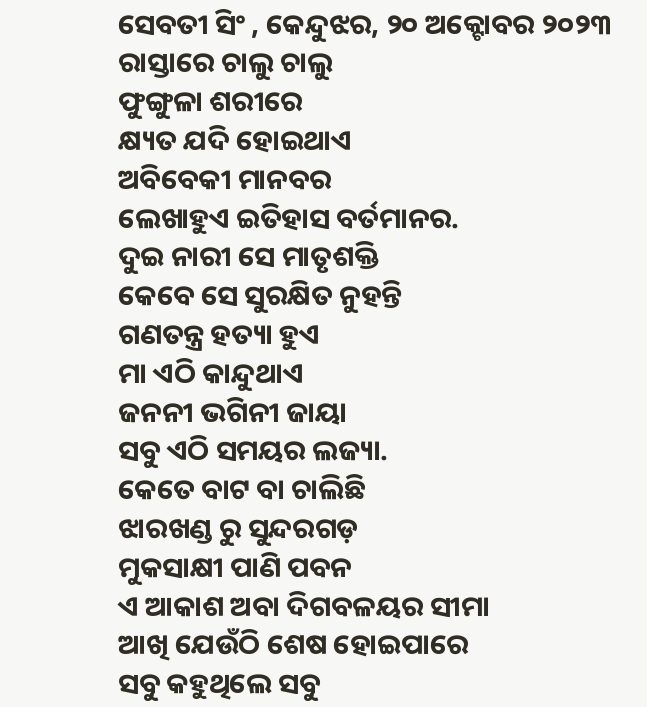ସେବତୀ ସିଂ , କେନ୍ଦୁଝର, ୨୦ ଅକ୍ଟୋବର ୨୦୨୩
ରାସ୍ତାରେ ଚାଲୁ ଚାଲୁ
ଫୁଙ୍ଗୁଳା ଶରୀରେ
କ୍ଷ୍ୟତ ଯଦି ହୋଇଥାଏ
ଅବିବେକୀ ମାନବର
ଲେଖାହୁଏ ଇତିହାସ ବର୍ତମାନର.
ଦୁଇ ନାରୀ ସେ ମାତୃଶକ୍ତି
କେବେ ସେ ସୁରକ୍ଷିତ ନୁହନ୍ତି
ଗଣତନ୍ତ୍ର ହତ୍ୟା ହୁଏ
ମା ଏଠି କାନ୍ଦୁଥାଏ
ଜନନୀ ଭଗିନୀ ଜାୟା
ସବୁ ଏଠି ସମୟର ଲଜ୍ୟା.
କେତେ ବାଟ ବା ଚାଲିଛି
ଝାରଖଣ୍ଡ ରୁ ସୁନ୍ଦରଗଡ଼
ମୁକସାକ୍ଷୀ ପାଣି ପବନ
ଏ ଆକାଶ ଅବା ଦିଗବଳୟର ସୀମା
ଆଖି ଯେଉଁଠି ଶେଷ ହୋଇପାରେ
ସବୁ କହୁଥିଲେ ସବୁ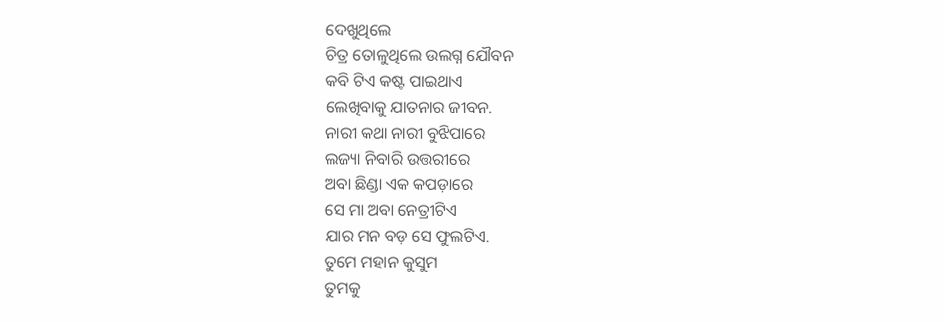ଦେଖୁଥିଲେ
ଚିତ୍ର ତୋଳୁଥିଲେ ଉଲଗ୍ନ ଯୌବନ
କବି ଟିଏ କଷ୍ଟ ପାଇଥାଏ
ଲେଖିବାକୁ ଯାତନାର ଜୀବନ.
ନାରୀ କଥା ନାରୀ ବୁଝିପାରେ
ଲଜ୍ୟା ନିବାରି ଉତ୍ତରୀରେ
ଅବା ଛିଣ୍ଡା ଏକ କପଡ଼ାରେ
ସେ ମା ଅବା ନେତ୍ରୀଟିଏ
ଯାର ମନ ବଡ଼ ସେ ଫୁଲଟିଏ.
ତୁମେ ମହାନ କୁସୁମ
ତୁମକୁ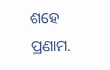ଶହେ ପ୍ରଣାମ.